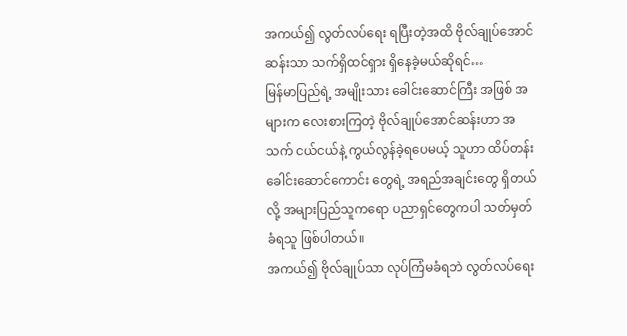အကယ်၍ လွတ်လပ်ရေး ရပြီးတဲ့အထိ ဗိုလ်ချုပ်အောင်ဆန်းသာ သက်ရှိထင်ရှား ရှိနေခဲ့မယ်ဆိုရင်…
မြန်မာပြည်ရဲ့ အမျိုးသား ခေါင်းဆောင်ကြီး အဖြစ် အများက လေးစားကြတဲ့ ဗိုလ်ချုပ်အောင်ဆန်းဟာ အသက် ငယ်ငယ်နဲ့ ကွယ်လွန်ခဲ့ရပေမယ့် သူဟာ ထိပ်တန်း ခေါင်းဆောင်ကောင်း တွေရဲ့ အရည်အချင်းတွေ ရှိတယ်လို့ အများပြည်သူကရော ပညာရှင်တွေကပါ သတ်မှတ် ခံရသူ ဖြစ်ပါတယ်။
အကယ်၍ ဗိုလ်ချုပ်သာ လုပ်ကြံမခံရဘဲ လွတ်လပ်ရေး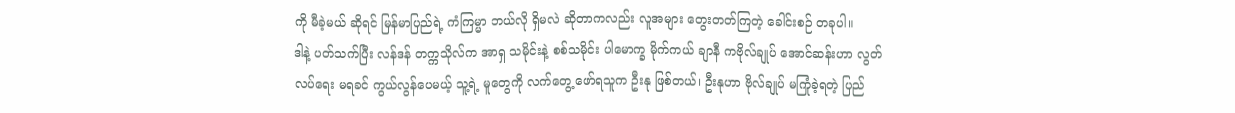ကို မီခဲ့မယ် ဆိုရင် မြန်မာပြည်ရဲ့ ကံကြမ္မာ ဘယ်လို ရှိမလဲ ဆိုတာကလည်း လူအများ တွေးတတ်ကြတဲ့ ခေါင်းစဉ် တခုပါ။
ဒါနဲ့ ပတ်သက်ပြီး လန်ဒန် တက္ကသိုလ်က အာရှ သမိုင်းနဲ့ စစ်သမိုင်း ပါမောက္ခ မိုက်ကယ် ချာနီ ကဗိုလ်ချုပ် အောင်ဆန်းဟာ လွတ်လပ်ရေး မရခင် ကွယ်လွန်ပေမယ့် သူ့ရဲ့ မူတွေကို လက်တွေ့ ဖော်ရသူက ဦးနု ဖြစ်တယ်၊ ဦးနုဟာ ဗိုလ်ချုပ် မကြုံခဲ့ရတဲ့ ပြည်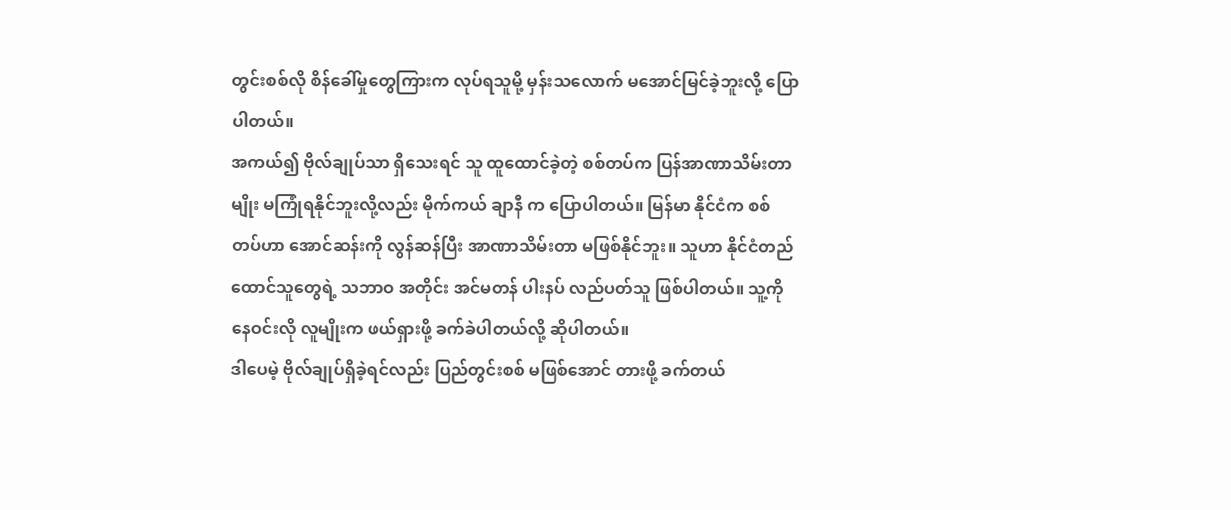တွင်းစစ်လို စိန်ခေါ်မှုတွေကြားက လုပ်ရသူမို့ မှန်းသလောက် မအောင်မြင်ခဲ့ဘူးလို့ ပြောပါတယ်။
အကယ်၍ ဗိုလ်ချုပ်သာ ရှိသေးရင် သူ ထူထောင်ခဲ့တဲ့ စစ်တပ်က ပြန်အာဏာသိမ်းတာမျိုး မကြုံရနိုင်ဘူးလို့လည်း မိုက်ကယ် ချာနီ က ပြောပါတယ်။ မြန်မာ နိုင်ငံက စစ်တပ်ဟာ အောင်ဆန်းကို လွန်ဆန်ပြီး အာဏာသိမ်းတာ မဖြစ်နိုင်ဘူး။ သူဟာ နိုင်ငံတည်ထောင်သူတွေရဲ့ သဘာဝ အတိုင်း အင်မတန် ပါးနပ် လည်ပတ်သူ ဖြစ်ပါတယ်။ သူ့ကို နေဝင်းလို လူမျိုးက ဖယ်ရှားဖို့ ခက်ခဲပါတယ်လို့ ဆိုပါတယ်။
ဒါပေမဲ့ ဗိုလ်ချုပ်ရှိခဲ့ရင်လည်း ပြည်တွင်းစစ် မဖြစ်အောင် တားဖို့ ခက်တယ်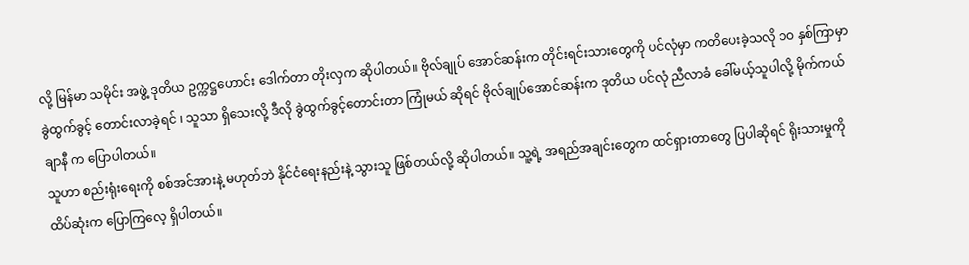လို့ မြန်မာ သမိုင်း အဖွဲ့ ဒုတိယ ဥက္ကဋ္ဌဟောင်း ဒေါက်တာ တိုးလှက ဆိုပါတယ်။ ဗိုလ်ချုပ် အောင်ဆန်းက တိုင်းရင်းသားတွေကို ပင်လုံမှာ ကတိပေးခဲ့သလို ၁ဝ နှစ်ကြာမှာ ခွဲထွက်ခွင့် တောင်းလာခဲ့ရင် ၊ သူသာ ရှိသေးလို့ ဒီလို ခွဲထွက်ခွင့်တောင်းတာ ကြုံမယ် ဆိုရင် ဗိုလ်ချုပ်အောင်ဆန်းက ဒုတိယ ပင်လုံ ညီလာခံ ခေါ်မယ့်သူပါလို့ မိုက်ကယ် ချာနီ က ပြောပါတယ်။
သူဟာ စည်းရုံးရေးကို စစ်အင်အားနဲ့ မဟုတ်ဘဲ နိုင်ငံရေးနည်းနဲ့ သွားသူ ဖြစ်တယ်လို့ ဆိုပါတယ်။ သူ့ရဲ့ အရည်အချင်းတွေက ထင်ရှားတာတွေ ပြပါဆိုရင် ရိုးသားမှုကို ထိပ်ဆုံးက ပြောကြလေ့ ရှိပါတယ်။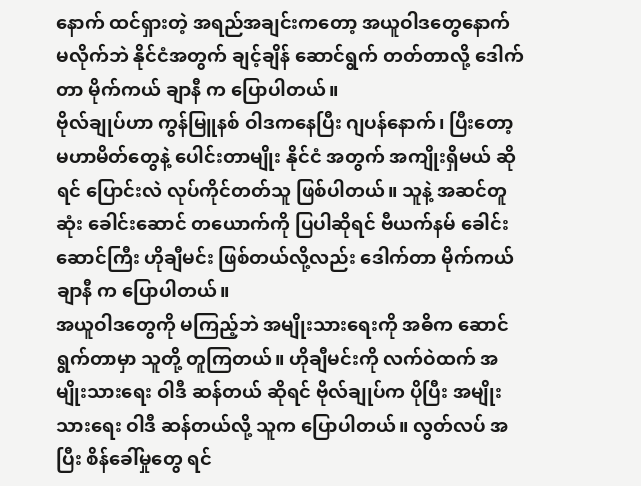နောက် ထင်ရှားတဲ့ အရည်အချင်းကတော့ အယူဝါဒတွေနောက် မလိုက်ဘဲ နိုင်ငံအတွက် ချင့်ချိန် ဆောင်ရွက် တတ်တာလို့ ဒေါက်တာ မိုက်ကယ် ချာနီ က ပြောပါတယ်။
ဗိုလ်ချုပ်ဟာ ကွန်မြူနစ် ဝါဒကနေပြီး ဂျပန်နောက်၊ ပြီးတော့ မဟာမိတ်တွေနဲ့ ပေါင်းတာမျိုး နိုင်ငံ အတွက် အကျိုးရှိမယ် ဆိုရင် ပြောင်းလဲ လုပ်ကိုင်တတ်သူ ဖြစ်ပါတယ်။ သူနဲ့ အဆင်တူဆုံး ခေါင်းဆောင် တယောက်ကို ပြပါဆိုရင် ဗီယက်နမ် ခေါင်းဆောင်ကြီး ဟိုချီမင်း ဖြစ်တယ်လို့လည်း ဒေါက်တာ မိုက်ကယ် ချာနီ က ပြောပါတယ်။
အယူဝါဒတွေကို မကြည့်ဘဲ အမျိုးသားရေးကို အဓိက ဆောင်ရွက်တာမှာ သူတို့ တူကြတယ်။ ဟိုချီမင်းကို လက်ဝဲထက် အမျိုးသားရေး ဝါဒီ ဆန်တယ် ဆိုရင် ဗိုလ်ချုပ်က ပိုပြီး အမျိုးသားရေး ဝါဒီ ဆန်တယ်လို့ သူက ပြောပါတယ်။ လွတ်လပ် အပြီး စိန်ခေါ်မှုတွေ ရင်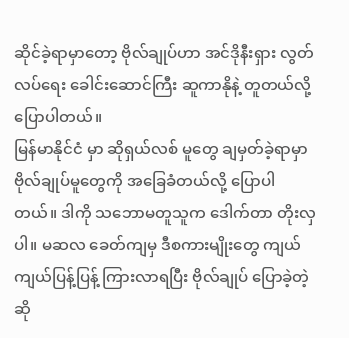ဆိုင်ခဲ့ရာမှာတော့ ဗိုလ်ချုပ်ဟာ အင်ဒိုနီးရှား လွတ်လပ်ရေး ခေါင်းဆောင်ကြီး ဆူကာနိုနဲ့ တူတယ်လို့ ပြောပါတယ်။
မြန်မာနိုင်ငံ မှာ ဆိုရှယ်လစ် မူတွေ ချမှတ်ခဲ့ရာမှာ ဗိုလ်ချုပ်မူတွေကို အခြေခံတယ်လို့ ပြောပါတယ်။ ဒါကို သဘောမတူသူက ဒေါက်တာ တိုးလှပါ။ မဆလ ခေတ်ကျမှ ဒီစကားမျိုးတွေ ကျယ်ကျယ်ပြန့်ပြန့် ကြားလာရပြီး ဗိုလ်ချုပ် ပြောခဲ့တဲ့ ဆို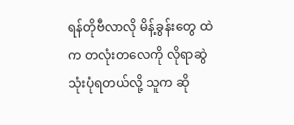ရန်တိုဗီလာလို မိန့်ခွန်းတွေ ထဲက တလုံးတလေကို လိုရာဆွဲ သုံးပုံရတယ်လို့ သူက ဆို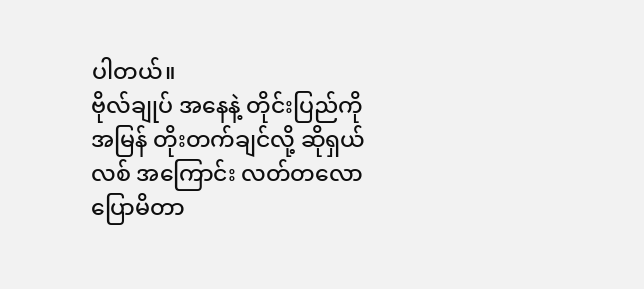ပါတယ်။
ဗိုလ်ချုပ် အနေနဲ့ တိုင်းပြည်ကို အမြန် တိုးတက်ချင်လို့ ဆိုရှယ်လစ် အကြောင်း လတ်တလော ပြောမိတာ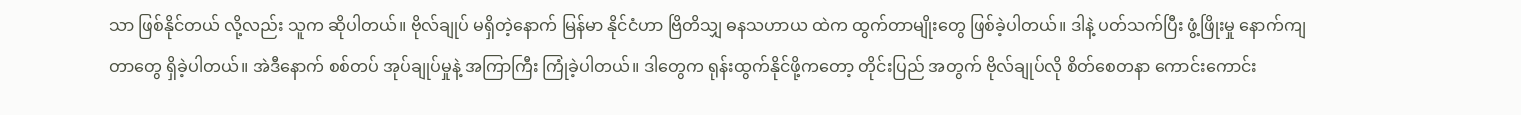သာ ဖြစ်နိုင်တယ် လို့လည်း သူက ဆိုပါတယ်။ ဗိုလ်ချုပ် မရှိတဲ့နောက် မြန်မာ နိုင်ငံဟာ ဗြိတိသျှ ဓနသဟာယ ထဲက ထွက်တာမျိုးတွေ ဖြစ်ခဲ့ပါတယ်။ ဒါနဲ့ ပတ်သက်ပြီး ဖွံ့ဖြိုးမှု နောက်ကျတာတွေ ရှိခဲ့ပါတယ်။ အဲဒီနောက် စစ်တပ် အုပ်ချုပ်မှုနဲ့ အကြာကြီး ကြုံခဲ့ပါတယ်။ ဒါတွေက ရုန်းထွက်နိုင်ဖို့ကတော့ တိုင်းပြည် အတွက် ဗိုလ်ချုပ်လို စိတ်စေတနာ ကောင်းကောင်း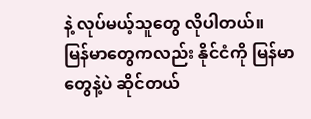နဲ့ လုပ်မယ့်သူတွေ လိုပါတယ်။
မြန်မာတွေကလည်း နိုင်ငံကို မြန်မာတွေနဲ့ပဲ ဆိုင်တယ်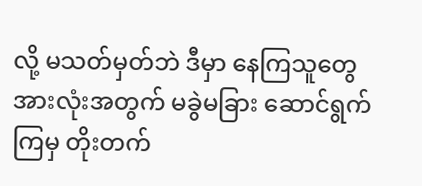လို့ မသတ်မှတ်ဘဲ ဒီမှာ နေကြသူတွေ အားလုံးအတွက် မခွဲမခြား ဆောင်ရွက်ကြမှ တိုးတက်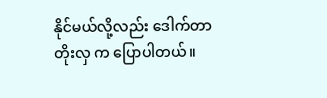နိုင်မယ်လို့လည်း ဒေါက်တာ တိုးလှ က ပြောပါတယ်။